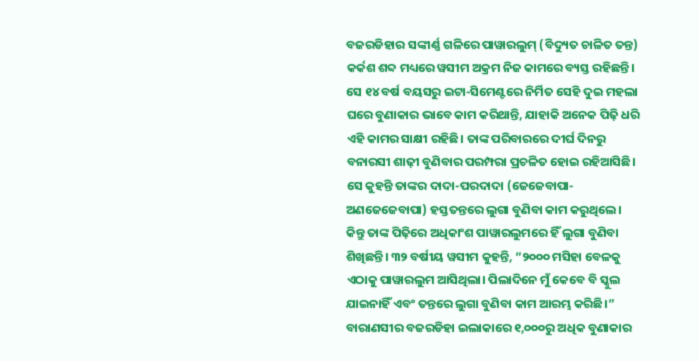ବଜରଡିହାର ସଙ୍କୀର୍ଣ୍ଣ ଗଳିରେ ପାୱାରଲୁମ୍ (ବିଦ୍ୟୁତ ଚାଳିତ ତନ୍ତ) କର୍କଶ ଶବ୍ଦ ମଧ୍ୟରେ ୱସୀମ ଅକ୍ରମ ନିଜ କାମରେ ବ୍ୟସ୍ତ ରହିଛନ୍ତି। ସେ ୧୪ ବର୍ଷ ବୟସରୁ ଇଟା-ସିମେଣ୍ଟରେ ନିର୍ମିତ ସେହି ଦୁଇ ମହଲା ଘରେ ବୁଣାକାର ଭାବେ କାମ କରିଥାନ୍ତି, ଯାହାକି ଅନେକ ପିଢ଼ି ଧରି ଏହି କାମର ସାକ୍ଷୀ ରହିଛି। ତାଙ୍କ ପରିବାରରେ ଦୀର୍ଘ ଦିନରୁ ବନାରସୀ ଶାଢ଼ୀ ବୁଣିବାର ପରମ୍ପରା ପ୍ରଚଳିତ ହୋଇ ରହିଆସିଛି।
ସେ କୁହନ୍ତି ତାଙ୍କର ଦାଦା-ପରଦାଦା (ଜେଜେବାପା-ଅଣଜେଜେବାପା) ହସ୍ତତନ୍ତରେ ଲୁଗା ବୁଣିବା କାମ କରୁଥିଲେ। କିନ୍ତୁ ତାଙ୍କ ପିଢ଼ିରେ ଅଧିକାଂଶ ପାୱାରଲୁମରେ ହିଁ ଲୁଗା ବୁଣିବା ଶିଖିଛନ୍ତି। ୩୨ ବର୍ଷୀୟ ୱସୀମ କୁହନ୍ତି, “୨୦୦୦ ମସିହା ବେଳକୁ ଏଠାକୁ ପାୱାରଲୁମ ଆସିଥିଲା। ପିଲାଦିନେ ମୁଁ କେବେ ବି ସ୍କୁଲ ଯାଇନାହିଁ ଏବଂ ତନ୍ତରେ ଲୁଗା ବୁଣିବା କାମ ଆରମ୍ଭ କରିଛି।”
ବାରାଣସୀର ବଜରଡିହା ଇଲାକାରେ ୧,୦୦୦ରୁ ଅଧିକ ବୁଣାକାର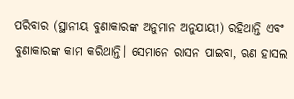ପରିବାର (ସ୍ଥାନୀୟ ବୁଣାକାରଙ୍କ ଅନୁମାନ ଅନୁଯାୟୀ) ରହିଥାନ୍ତି ଏବଂ ବୁଣାକାରଙ୍କ କାମ କରିଥାନ୍ତି। ସେମାନେ ରାସନ ପାଇବା, ଋଣ ହାସଲ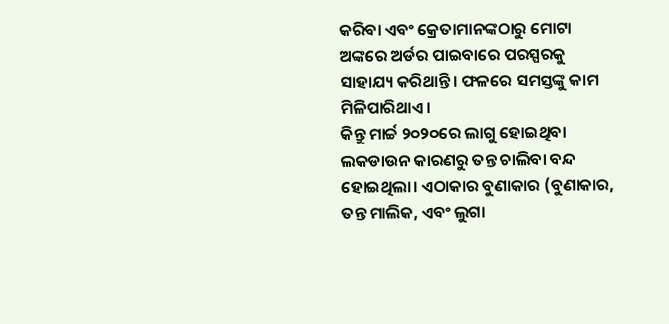କରିବା ଏବଂ କ୍ରେତାମାନଙ୍କଠାରୁ ମୋଟା ଅଙ୍କରେ ଅର୍ଡର ପାଇବାରେ ପରସ୍ପରକୁ ସାହାଯ୍ୟ କରିଥାନ୍ତି। ଫଳରେ ସମସ୍ତଙ୍କୁ କାମ ମିଳିପାରିଥାଏ।
କିନ୍ତୁ ମାର୍ଚ୍ଚ ୨୦୨୦ରେ ଲାଗୁ ହୋଇଥିବା ଲକଡାଉନ କାରଣରୁ ତନ୍ତ ଚାଲିବା ବନ୍ଦ ହୋଇଥିଲା। ଏଠାକାର ବୁଣାକାର (ବୁଣାକାର, ତନ୍ତ ମାଲିକ, ଏବଂ ଲୁଗା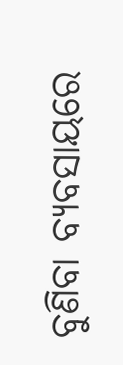ବୁଣିବା ବ୍ୟବସାୟରେ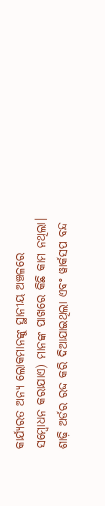କାର୍ଯ୍ୟରତ ଅନ୍ୟ ଲୋକମାନଙ୍କୁ ସ୍ଥାନୀୟ ଅଞ୍ଚଳରେ ସମ୍ବୋଧନ କରାଯାଏ) ମାନଙ୍କ ପାଖରେ କିଛି କାମ ନଥିଲା। ଶାଢ଼ି ଅର୍ଡର ରଦ୍ଦ କରି ଦିଆଯାଇଥିଲା ଏବଂ ୱାର୍କସପ ବନ୍ଦ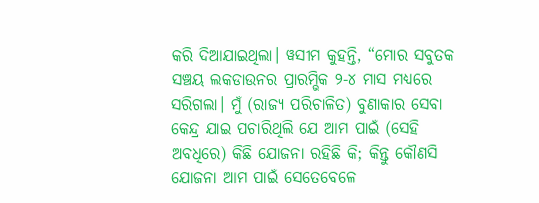କରି ଦିଆଯାଇଥିଲା। ୱସୀମ କୁହନ୍ତି, “ମୋର ସବୁତକ ସଞ୍ଚୟ ଲକଡାଉନର ପ୍ରାରମ୍ଭିକ ୨-୪ ମାସ ମଧ୍ୟରେ ସରିଗଲା। ମୁଁ (ରାଜ୍ୟ ପରିଚାଳିତ) ବୁଣାକାର ସେବା କେନ୍ଦ୍ର ଯାଇ ପଚାରିଥିଲି ଯେ ଆମ ପାଇଁ (ସେହି ଅବଧିରେ) କିଛି ଯୋଜନା ରହିଛି କି; କିନ୍ତୁ କୌଣସି ଯୋଜନା ଆମ ପାଇଁ ସେତେବେଳେ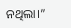ନଥିଲା।”